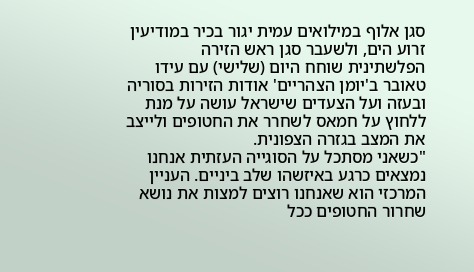סגן אלוף במילואים עמית יגור בכיר במודיעין זרוע הים, ולשעבר סגן ראש הזירה הפלשתינית שוחח היום (שלישי) עם עידו טאובר ב'יומן הצהריים' אודות הזירות בסוריה ובעזה ועל הצעדים שישראל עושה על מנת ללחוץ על חמאס לשחרר את החטופים ולייצב את המצב בגזרה הצפונית.
"כשאני מסתכל על הסוגייה העזתית אנחנו נמצאים כרגע באיזשהו שלב ביניים. העניין המרכזי הוא שאנחנו רוצים למצות את נושא שחרור החטופים ככל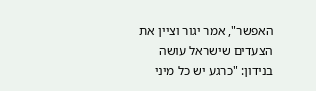האפשר", אמר יגור וציין את הצעדים שישראל עושה בנידון: "כרגע יש כל מיני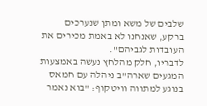שלבים של משא ומתן שנערכים ברקע, שאנחנו לא באמת מכירים את העובדות לגביהם".
לדבריו, חלק מהלחץ נעשה באמצעות המגעים שארה"ב ניהלה עם חמאס בנוגע למתווה וויטקוף: "בוא נאמר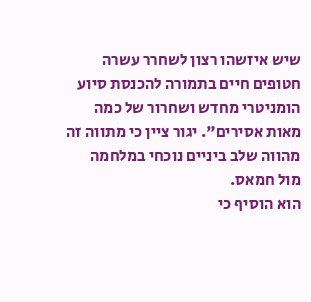שיש איזשהו רצון לשחרר עשרה חטופים חיים בתמורה להכנסת סיוע הומניטרי מחדש ושחרור של כמה מאות אסירים". יגור ציין כי מתווה זה מהווה שלב ביניים נוכחי במלחמה מול חמאס.
הוא הוסיף כי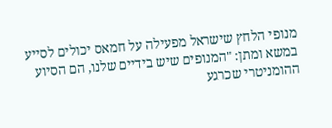מנופי הלחץ שישראל מפעילה על חמאס יכולים לסייע במשא ומתן: "המנופים שיש בידיים שלנו, הם הסיוע ההומניטרי שכרגע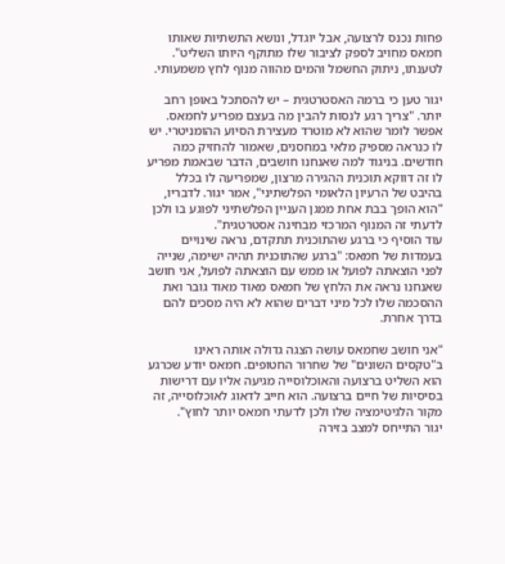פחות נכנס לרצועה, אבל יוגדל, ונושא התשתיות שאותו חמאס מחויב לספק לציבור שלו מתוקף היותו השליט". לטענתו, ניתוק החשמל והמים מהווה מנוף לחץ משמעותי.

יגור טען כי ברמה האסטרטגית – יש להסתכל באופן רחב יותר. "צריך רגע לנסות להבין מה בעצם מפריע לחמאס. אפשר לומר שהוא לא מוטרד מעצירת הסיוע ההומניטרי. יש לו כנראה מספיק מלאי במחסנים, שאמור להחזיק כמה חודשים. בניגוד למה שאנחנו חושבים, הדבר שבאמת מפריע לו זה דווקא תוכנית ההגירה מרצון, שמפריעה לו בכלל בהיבט של הרעיון הלאומי הפלשתיני", אמר יגור. לדבריו, "הוא הופך בבת אחת ממגן העניין הפלשתיני לפוגע בו ולכן לדעתי זה המנוף המרכזי מבחינה אסטרטגית".
עוד הוסיף כי ברגע שהתוכנית תתקדם, נראה שינויים בעמדות של חמאס: "ברגע שהתוכנית תהיה ישימה, שנייה לפני הוצאתה לפועל או ממש עם הוצאתה לפועל, אני חושב שאנחנו נראה את הלחץ של חמאס מאוד מאוד גובר ואת ההסכמה שלו לכל מיני דברים שהוא לא היה מסכים להם בדרך אחרת.

"אני חושב שחמאס עושה הצגה גדולה אותה ראינו ב"טקסים השונים" של שחרור החטופים. חמאס יודע שכרגע הוא השליט ברצועה והאוכלוסייה מגיעה אליו עם דרישות בסיסיות של חיים ברצועה. הוא חייב לדאוג לאוכלוסייה, זה מקור הלגיטימציה שלו ולכן לדעתי חמאס יותר לחוץ".
יגור התייחס למצב בזירה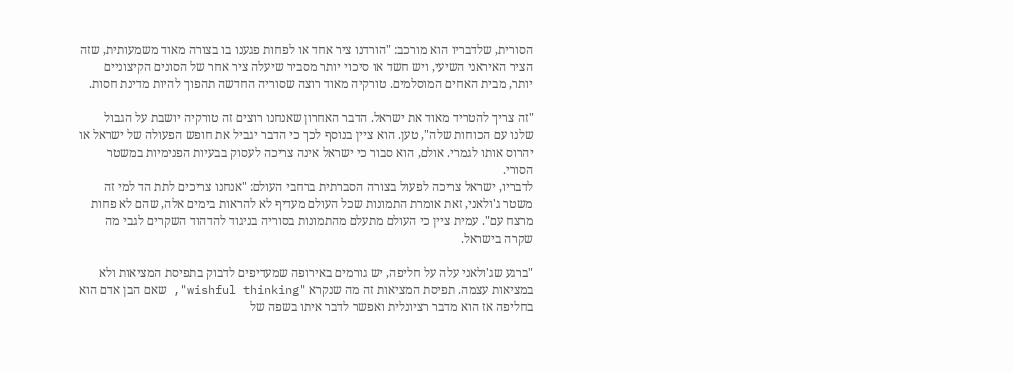הסורית, שלדבריו הוא מורכב: "הורדנו ציר אחד או לפחות פגענו בו בצורה מאוד משמעותית, שזה הציר האיראני השיעי, ויש חשד או סיכוי יותר מסביר שיעלה ציר אחר של הסונים הקיצוניים יותר, מבית האחים המוסלמים. טורקיה מאוד רוצה שסוריה החדשה תהפוך להיות מדינת חסות.

"זה צריך להטריד מאוד את ישראל. הדבר האחרון שאנחנו רוצים זה טורקיה יושבת על הגבול שלנו עם הכוחות שלה", טען. הוא ציין בנוסף לכך כי הדבר יגביל את חופש הפעולה של ישראל או יהרוס אותו לגמרי. אולם, הוא סבור כי ישראל אינה צריכה לעסוק בבעיות הפנימיות במשטר הסורי.
לדבריו, ישראל צריכה לפעול בצורה הסברתית ברחבי העולם: "אנחנו צריכים לתת הד למי זה משטר ג'ולאני, זאת אומרת התמונות שכל העולם מעדיף לא להראות בימים אלה, שהם לא פחות מרצח עם". עמית ציין כי העולם מתעלם מהתמונות בסוריה בניגוד להדהוד השקרים לגבי מה שקרה בישראל.

"ברגע שג'ולאני עלה על חליפה, יש גורמים באירופה שמעדיפים לדבוק בתפיסת המציאות ולא במציאות עצמה. תפיסת המציאות זה מה שנקרא "wishful thinking", שאם הבן אדם הוא בחליפה אז הוא מדבר רציונלית ואפשר לדבר איתו בשפה של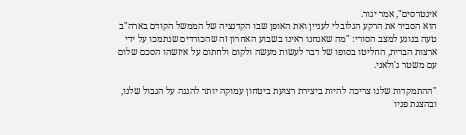אינטרסים", אמר יגור.
הוא הסביר את הרקע הגלובלי לעניין ואת האופן שבו הקדנציה של הממשל הקודם בארה"ב טעה בנוגע למצב הסורי: "מה שאנחנו ראינו בשבוע האחרון זה שהכורדים שנתמכו על ידי ארצות הברית, החליטו בסופו של דבר לעשות מעשה ולקום ולחתום על איזשהו הסכם שלום עם משטר ג'ולאני.

"ההתמקדות שלנו צריכה להיות ביצירת רצועת ביטחון עמוקה יותר להגנה על הגבול שלנו, ובהצגת פניו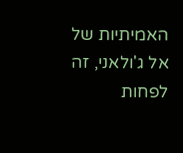האמיתיות של אל ג'ולאני, זה לפחות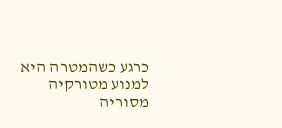כרגע כשהמטרה היא למנוע מטורקיה מסוריה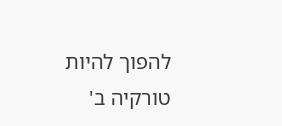להפוך להיות טורקיה ב'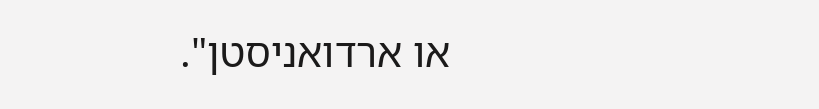או ארדואניסטן".